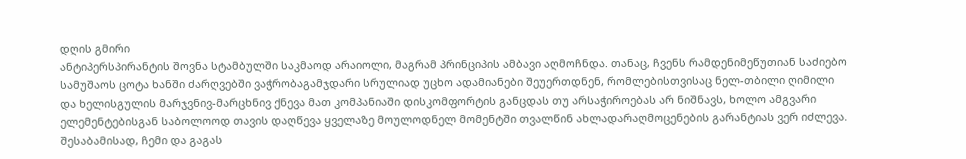დღის გმირი
ანტიპერსპირანტის შოვნა სტამბულში საკმაოდ არაიოლი, მაგრამ პრინციპის ამბავი აღმოჩნდა. თანაც, ჩვენს რამდენიმეწუთიან საძიებო სამუშაოს ცოტა ხანში ძარღვებში ვაჭრობაგამჯდარი სრულიად უცხო ადამიანები შეუერთდნენ, რომლებისთვისაც ნელ-თბილი ღიმილი და ხელისგულის მარჯვნივ-მარცხნივ ქნევა მათ კომპანიაში დისკომფორტის განცდას თუ არსაჭიროებას არ ნიშნავს, ხოლო ამგვარი ელემენტებისგან საბოლოოდ თავის დაღწევა ყველაზე მოულოდნელ მომენტში თვალწინ ახლადარაღმოცენების გარანტიას ვერ იძლევა. შესაბამისად, ჩემი და გაგას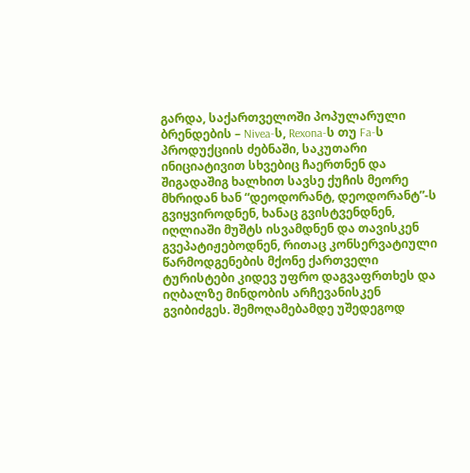გარდა, საქართველოში პოპულარული ბრენდების – Nivea-ს, Rexona-ს თუ Fa-ს პროდუქციის ძებნაში, საკუთარი ინიციატივით სხვებიც ჩაერთნენ და შიგადაშიგ ხალხით სავსე ქუჩის მეორე მხრიდან ხან “დეოდორანტ, დეოდორანტ”-ს გვიყვიროდნენ, ხანაც გვისტვენდნენ, იღლიაში მუშტს ისვამდნენ და თავისკენ გვეპატიჟებოდნენ, რითაც კონსერვატიული წარმოდგენების მქონე ქართველი ტურისტები კიდევ უფრო დაგვაფრთხეს და იღბალზე მინდობის არჩევანისკენ გვიბიძგეს. შემოღამებამდე უშედეგოდ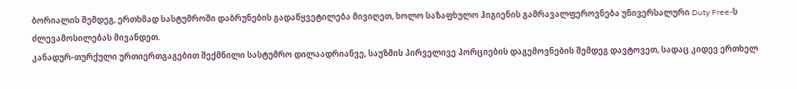ბორიალის შემდეგ, ერთხმად სასტუმროში დაბრუნების გადაწყვეტილება მივიღეთ, ხოლო საზაფხულო ჰიგიენის გამრავალფეროვნება უნივერსალური Duty Free-ს ძლევამოსილებას მივანდეთ.
კანადურ-თურქული ურთიერთგაგებით შექმნილი სასტუმრო დილაადრიანვე, საუზმის პირველივე პორციების დაგემოვნების შემდეგ დავტოვეთ, სადაც კიდევ ერთხელ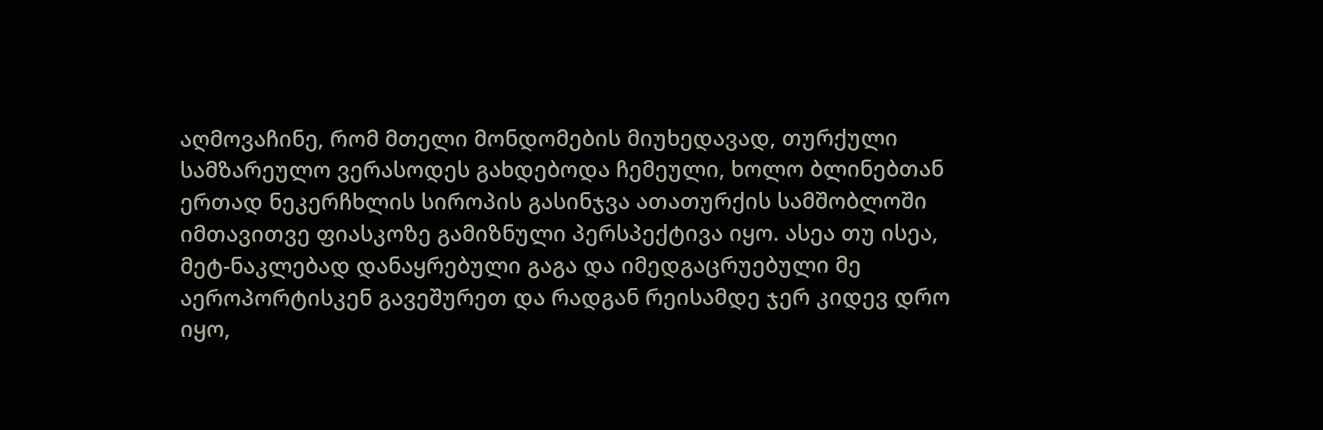აღმოვაჩინე, რომ მთელი მონდომების მიუხედავად, თურქული სამზარეულო ვერასოდეს გახდებოდა ჩემეული, ხოლო ბლინებთან ერთად ნეკერჩხლის სიროპის გასინჯვა ათათურქის სამშობლოში იმთავითვე ფიასკოზე გამიზნული პერსპექტივა იყო. ასეა თუ ისეა, მეტ-ნაკლებად დანაყრებული გაგა და იმედგაცრუებული მე აეროპორტისკენ გავეშურეთ და რადგან რეისამდე ჯერ კიდევ დრო იყო,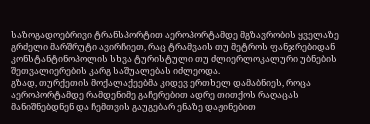საზოგადოებრივი ტრანსპორტით აეროპორტამდე მგზავრობის ყველაზე გრძელი მარშრუტი ავირჩიეთ, რაც ტრამვაის თუ მეტროს ფანჯრებიდან კონსტანტინოპოლის სხვა ტურისტული თუ ძლიერლოკალური უბნების შეთვალიერების კარგ საშუალებას იძლეოდა.
გზად, თურქეთის მოქალაქეებმა კიდევ ერთხელ დამაბნიეს, როცა აეროპორტამდე რამდენიმე გაჩერებით ადრე თითქოს რაღაცას მანიშნებდნენ და ჩემთვის გაუგებარ ენაზე დაჟინებით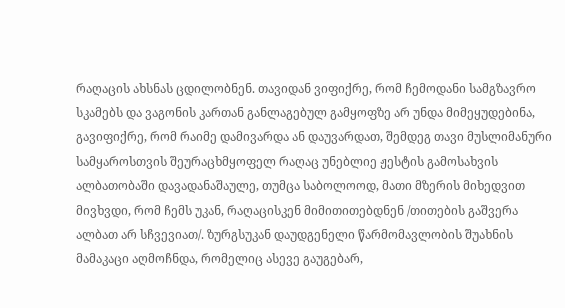რაღაცის ახსნას ცდილობნენ. თავიდან ვიფიქრე, რომ ჩემოდანი სამგზავრო სკამებს და ვაგონის კართან განლაგებულ გამყოფზე არ უნდა მიმეყუდებინა, გავიფიქრე, რომ რაიმე დამივარდა ან დაუვარდათ, შემდეგ თავი მუსლიმანური სამყაროსთვის შეურაცხმყოფელ რაღაც უნებლიე ჟესტის გამოსახვის ალბათობაში დავადანაშაულე, თუმცა საბოლოოდ, მათი მზერის მიხედვით მივხვდი, რომ ჩემს უკან, რაღაცისკენ მიმითითებდნენ /თითების გაშვერა ალბათ არ სჩვევიათ/. ზურგსუკან დაუდგენელი წარმომავლობის შუახნის მამაკაცი აღმოჩნდა, რომელიც ასევე გაუგებარ,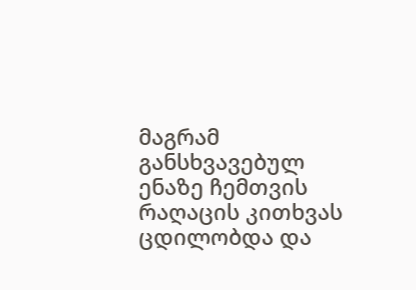მაგრამ განსხვავებულ ენაზე ჩემთვის რაღაცის კითხვას ცდილობდა და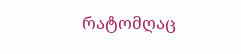რატომღაც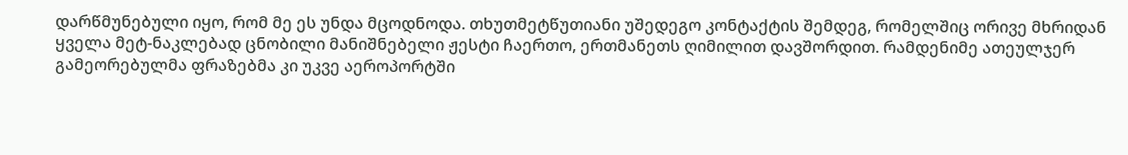დარწმუნებული იყო, რომ მე ეს უნდა მცოდნოდა. თხუთმეტწუთიანი უშედეგო კონტაქტის შემდეგ, რომელშიც ორივე მხრიდან ყველა მეტ-ნაკლებად ცნობილი მანიშნებელი ჟესტი ჩაერთო, ერთმანეთს ღიმილით დავშორდით. რამდენიმე ათეულჯერ გამეორებულმა ფრაზებმა კი უკვე აეროპორტში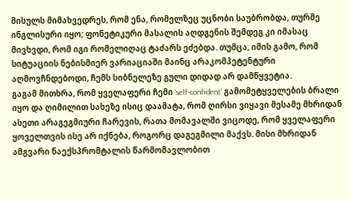მისულს მიმახვედრეს, რომ ენა, რომელზეც უცნობი საუბრობდა, თურმე ინგლისური იყო; ფონეტიკური მასალის აღდგენის შემდეგ კი იმასაც მივხვდი, რომ იგი რომელიღაც ტაძარს ეძებდა. თუმცა, იმის გამო, რომ სიტუაციის ნებისმიერ ვარიაციაში მაინც არაკომპეტენტური აღმოვჩნდებოდი, ჩემს სიბნელეზე გული დიდად არ დამწყვეტია.
გაგამ მითხრა, რომ ყველაფერი ჩემი ‘self-confident’ გამომეტყველების ბრალი იყო და ღიმილით სახეზე ისიც დაამატა, რომ ღირსი ვიყავი მესამე მხრიდან ასეთი არაგეგმიური ჩარევის, რათა მომავალში ვიცოდე, რომ ყველაფერი ყოველთვის ისე არ იქნება, როგორც დაგეგმილი მაქვს. მისი მხრიდან ამგვარი ნაექსპრომტალის წარმომავლობით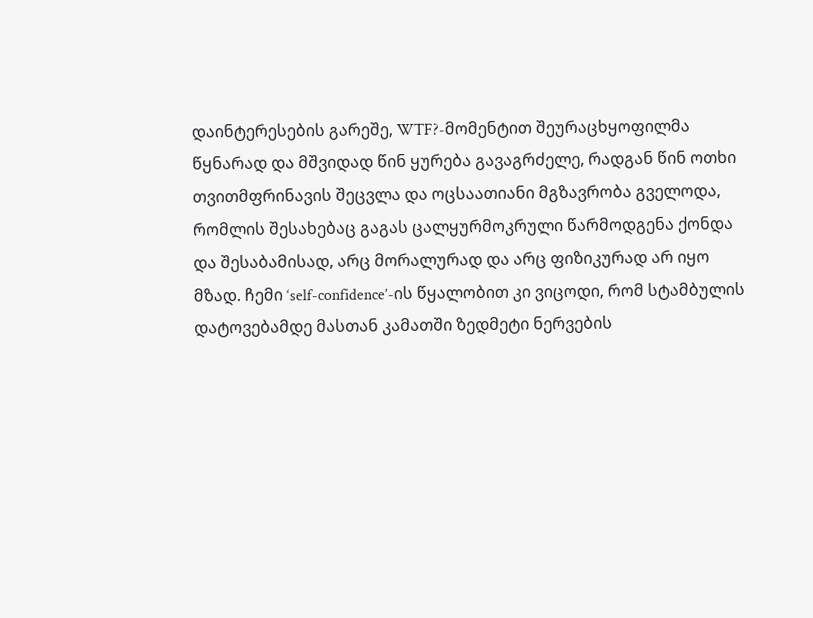დაინტერესების გარეშე, WTF?-მომენტით შეურაცხყოფილმა წყნარად და მშვიდად წინ ყურება გავაგრძელე, რადგან წინ ოთხი თვითმფრინავის შეცვლა და ოცსაათიანი მგზავრობა გველოდა, რომლის შესახებაც გაგას ცალყურმოკრული წარმოდგენა ქონდა და შესაბამისად, არც მორალურად და არც ფიზიკურად არ იყო მზად. ჩემი ‘self-confidence’-ის წყალობით კი ვიცოდი, რომ სტამბულის დატოვებამდე მასთან კამათში ზედმეტი ნერვების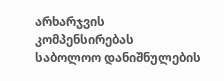არხარჯვის კომპენსირებას საბოლოო დანიშნულების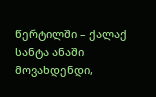წერტილში – ქალაქ სანტა ანაში მოვახდენდი,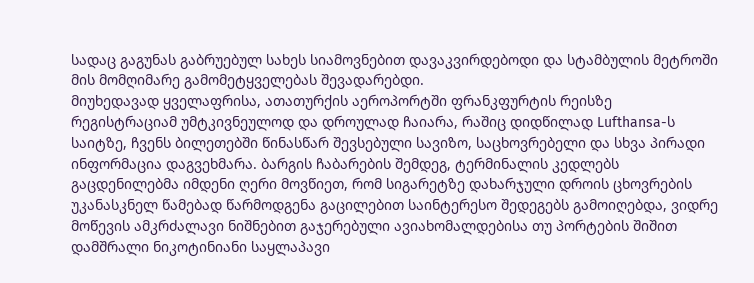სადაც გაგუნას გაბრუებულ სახეს სიამოვნებით დავაკვირდებოდი და სტამბულის მეტროში მის მომღიმარე გამომეტყველებას შევადარებდი.
მიუხედავად ყველაფრისა, ათათურქის აეროპორტში ფრანკფურტის რეისზე რეგისტრაციამ უმტკივნეულოდ და დროულად ჩაიარა, რაშიც დიდწილად Lufthansa-ს საიტზე, ჩვენს ბილეთებში წინასწარ შევსებული სავიზო, საცხოვრებელი და სხვა პირადი ინფორმაცია დაგვეხმარა. ბარგის ჩაბარების შემდეგ, ტერმინალის კედლებს გაცდენილებმა იმდენი ღერი მოვწიეთ, რომ სიგარეტზე დახარჯული დროის ცხოვრების უკანასკნელ წამებად წარმოდგენა გაცილებით საინტერესო შედეგებს გამოიღებდა, ვიდრე მოწევის ამკრძალავი ნიშნებით გაჯერებული ავიახომალდებისა თუ პორტების შიშით დამშრალი ნიკოტინიანი საყლაპავი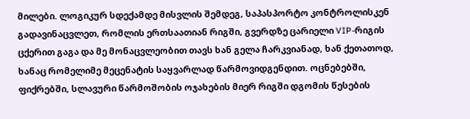მილები. ლოგიკურ სდექამდე მისვლის შემდეგ, საპასპორტო კონტროლისკენ გადავინაცვლეთ, რომლის ერთსაათიან რიგში, გვერდზე ცარიელი VIP-რიგის ცქერით გაგა და მე მონაცვლეობით თავს ხან გელა ჩარკვიანად, ხან ქეთათოდ, ხანაც რომელიმე მეცენატის საყვარლად წარმოვიდგენდით. ოცნებებში, ფიქრებში, სლავური წარმოშობის ოჯახების მიერ რიგში დგომის წესების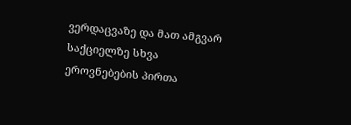ვერდაცვაზე და მათ ამგვარ საქციელზე სხვა ეროვნებების პირთა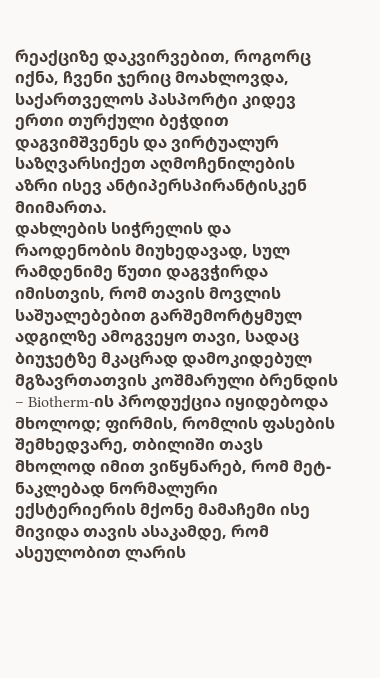რეაქციზე დაკვირვებით, როგორც იქნა, ჩვენი ჯერიც მოახლოვდა, საქართველოს პასპორტი კიდევ ერთი თურქული ბეჭდით დაგვიმშვენეს და ვირტუალურ საზღვარსიქეთ აღმოჩენილების აზრი ისევ ანტიპერსპირანტისკენ მიიმართა.
დახლების სიჭრელის და რაოდენობის მიუხედავად, სულ რამდენიმე წუთი დაგვჭირდა იმისთვის, რომ თავის მოვლის საშუალებებით გარშემორტყმულ ადგილზე ამოგვეყო თავი, სადაც ბიუჯეტზე მკაცრად დამოკიდებულ მგზავრთათვის კოშმარული ბრენდის – Biotherm-ის პროდუქცია იყიდებოდა მხოლოდ; ფირმის, რომლის ფასების შემხედვარე, თბილიში თავს მხოლოდ იმით ვიწყნარებ, რომ მეტ-ნაკლებად ნორმალური ექსტერიერის მქონე მამაჩემი ისე მივიდა თავის ასაკამდე, რომ ასეულობით ლარის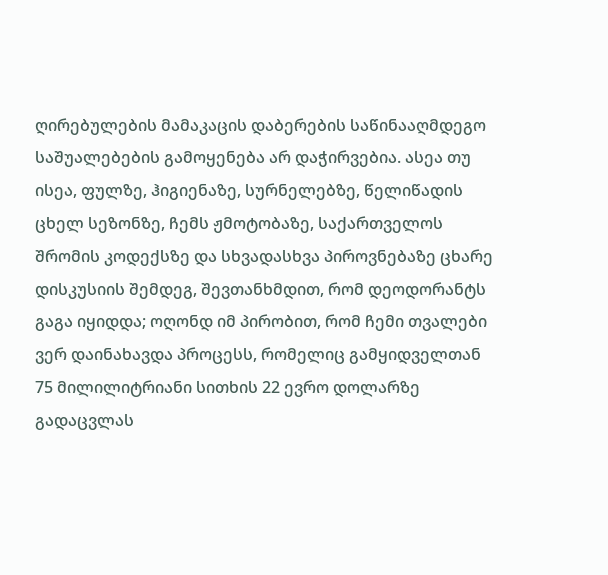ღირებულების მამაკაცის დაბერების საწინააღმდეგო საშუალებების გამოყენება არ დაჭირვებია. ასეა თუ ისეა, ფულზე, ჰიგიენაზე, სურნელებზე, წელიწადის ცხელ სეზონზე, ჩემს ჟმოტობაზე, საქართველოს შრომის კოდექსზე და სხვადასხვა პიროვნებაზე ცხარე დისკუსიის შემდეგ, შევთანხმდით, რომ დეოდორანტს გაგა იყიდდა; ოღონდ იმ პირობით, რომ ჩემი თვალები ვერ დაინახავდა პროცესს, რომელიც გამყიდველთან 75 მილილიტრიანი სითხის 22 ევრო დოლარზე გადაცვლას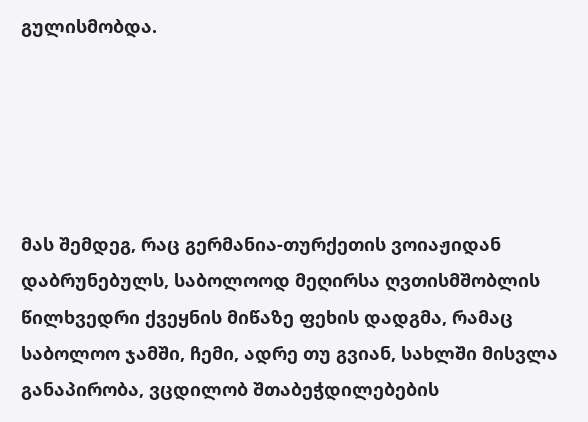გულისმობდა.





მას შემდეგ, რაც გერმანია-თურქეთის ვოიაჟიდან დაბრუნებულს, საბოლოოდ მეღირსა ღვთისმშობლის წილხვედრი ქვეყნის მიწაზე ფეხის დადგმა, რამაც საბოლოო ჯამში, ჩემი, ადრე თუ გვიან, სახლში მისვლა განაპირობა, ვცდილობ შთაბეჭდილებების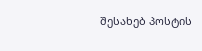შესახებ პოსტის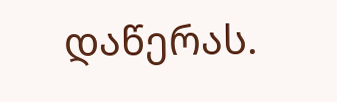დაწერას.